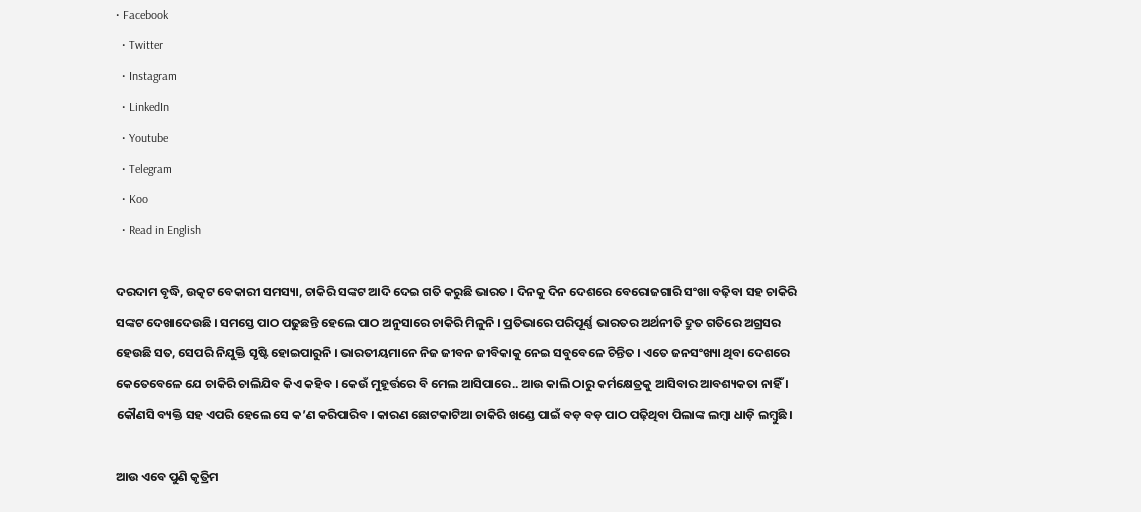• Facebook
  • Twitter
  • Instagram
  • LinkedIn
  • Youtube
  • Telegram
  • Koo
  • Read in English

ଦରଦାମ ବୃଦ୍ଧି, ଉତ୍କଟ ବେକାରୀ ସମସ୍ୟା, ଚାକିରି ସଙ୍କଟ ଆଦି ଦେଇ ଗତି କରୁଛି ଭାରତ । ଦିନକୁ ଦିନ ଦେଶରେ ବେରୋଜଗାରି ସଂଖା ବଢ଼ିବା ସହ ଚାକିରି ସଙ୍କଟ ଦେଖାଦେଉଛି । ସମସ୍ତେ ପାଠ ପଢୁଛନ୍ତି ହେଲେ ପାଠ ଅନୁସାରେ ଚାକିରି ମିଳୁନି । ପ୍ରତିଭାରେ ପରିପୂର୍ଣ୍ଣ ଭାରତର ଅର୍ଥନୀତି ଦ୍ରୁତ ଗତିରେ ଅଗ୍ରସର ହେଉଛି ସତ, ସେପରି ନିଯୁକ୍ତି ସୃଷ୍ଟି ହୋଇପାରୁନି । ଭାରତୀୟମାନେ ନିଜ ଜୀବନ ଜୀବିକାକୁ ନେଇ ସବୁବେଳେ ଚିନ୍ତିତ । ଏତେ ଜନସଂଖ୍ୟା ଥିବା ଦେଶରେ କେତେବେଳେ ଯେ ଚାକିରି ଚାଲିଯିବ କିଏ କହିବ । କେଉଁ ମୁହୂର୍ତ୍ତରେ ବି ମେଲ ଆସିପାରେ.. ଆଉ କାଲି ଠାରୁ କର୍ମକ୍ଷେତ୍ରକୁ ଆସିବାର ଆବଶ୍ୟକତା ନାହିଁ । କୌଣସି ବ୍ୟକ୍ତି ସହ ଏପରି ହେଲେ ସେ କ’ଣ କରିପାରିବ । କାରଣ ଛୋଟକାଟିଆ ଚାକିରି ଖଣ୍ଡେ ପାଇଁ ବଡ଼ ବଡ଼ ପାଠ ପଢ଼ିଥିବା ପିଲାଙ୍କ ଲମ୍ବା ଧାଡ଼ି ଲମ୍ବୁଛି ।

ଆଉ ଏବେ ପୁଣି କୃତ୍ରିମ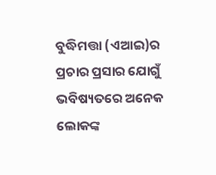ବୁଦ୍ଧିମତ୍ତା (ଏଆଇ)ର ପ୍ରଚାର ପ୍ରସାର ଯୋଗୁଁ ଭବିଷ୍ୟତରେ ଅନେକ ଲୋକଙ୍କ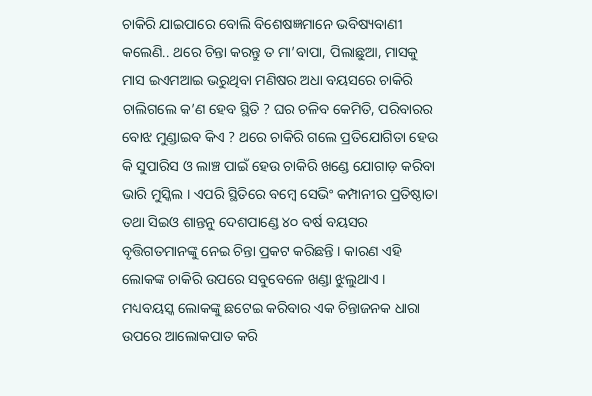ଚାକିରି ଯାଇପାରେ ବୋଲି ବିଶେଷଜ୍ଞମାନେ ଭବିଷ୍ୟବାଣୀ କଲେଣି.. ଥରେ ଚିନ୍ତା କରନ୍ତୁ ତ ମା’ବାପା, ପିଲାଛୁଆ, ମାସକୁ ମାସ ଇଏମଆଇ ଭରୁଥିବା ମଣିଷର ଅଧା ବୟସରେ ଚାକିରି ଚାଲିଗଲେ କ’ଣ ହେବ ସ୍ଥିତି ? ଘର ଚଳିବ କେମିତି, ପରିବାରର ବୋଝ ମୁଣ୍ଡାଇବ କିଏ ? ଥରେ ଚାକିରି ଗଲେ ପ୍ରତିଯୋଗିତା ହେଉ କି ସୁପାରିସ ଓ ଲାଞ୍ଚ ପାଇଁ ହେଉ ଚାକିରି ଖଣ୍ଡେ ଯୋଗାଡ଼ କରିବା ଭାରି ମୁସ୍କିଲ । ଏପରି ସ୍ଥିତିରେ ବମ୍ବେ ସେଭିଂ କମ୍ପାନୀର ପ୍ରତିଷ୍ଠାତା ତଥା ସିଇଓ ଶାନ୍ତନୁ ଦେଶପାଣ୍ଡେ ୪୦ ବର୍ଷ ବୟସର ବୃତ୍ତିଗତମାନଙ୍କୁ ନେଇ ଚିନ୍ତା ପ୍ରକଟ କରିଛନ୍ତି । କାରଣ ଏହି ଲୋକଙ୍କ ଚାକିରି ଉପରେ ସବୁବେଳେ ଖଣ୍ଡା ଝୁଲୁଥାଏ । ମଧ୍ୟବୟସ୍କ ଲୋକଙ୍କୁ ଛଟେଇ କରିବାର ଏକ ଚିନ୍ତାଜନକ ଧାରା ଉପରେ ଆଲୋକପାତ କରି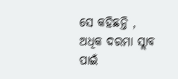ସେ କହିଛନ୍ତି , ଅଧିକ ଦରମା ସ୍ଲାବ ପାଇଁ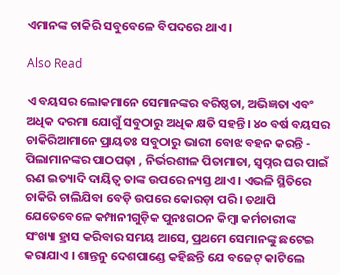ଏମାନଙ୍କ ଚାକିରି ସବୁବେଳେ ବିପଦରେ ଥାଏ ।

Also Read

ଏ ବୟସର ଲୋକମାନେ ସେମାନଙ୍କର ବରିଷ୍ଠତା, ଅଭିଜ୍ଞତା ଏବଂ ଅଧିକ ଦରମା ଯୋଗୁଁ ସବୁଠାରୁ ଅଧିକ କ୍ଷତି ସହନ୍ତି। ୪୦ ବର୍ଷ ବୟସର ଚାକିରିଆମାନେ ପ୍ରାୟତଃ ସବୁଠାରୁ ଭାରୀ ବୋଝ ବହନ କରନ୍ତି - ପିଲାମାନଙ୍କର ପାଠପଢ଼ା , ନିର୍ଭରଶୀଳ ପିତାମାତା, ସ୍ୱପ୍ନର ଘର ପାଇଁ ଋଣ ଇତ୍ୟାଦି ଦାୟିତ୍ୱ ତାଙ୍କ ଉପରେ ନ୍ୟସ୍ତ ଥାଏ । ଏଭଳି ସ୍ଥିତିରେ ଚାକିରି ଚାଲିଯିବା ବେଡ଼ି ଉପରେ କୋରଡ଼ା ପରି । ତଥାପି ଯେତେବେଳେ କମ୍ପାନୀଗୁଡ଼ିକ ପୁନଃଗଠନ କିମ୍ବା କର୍ମଚାରୀଙ୍କ ସଂଖ୍ୟା ହ୍ରାସ କରିବାର ସମୟ ଆସେ, ପ୍ରଥମେ ସେମାନଙ୍କୁ ଛଟେଇ କରାଯାଏ । ଶାନ୍ତନୁ ଦେଶପାଣ୍ଡେ କହିଛନ୍ତି ଯେ ବଜେଟ୍ କାଟିଲେ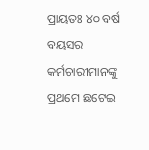ପ୍ରାୟତଃ ୪୦ ବର୍ଷ ବୟସର କର୍ମଚାରୀମାନଙ୍କୁ ପ୍ରଥମେ ଛଟେଇ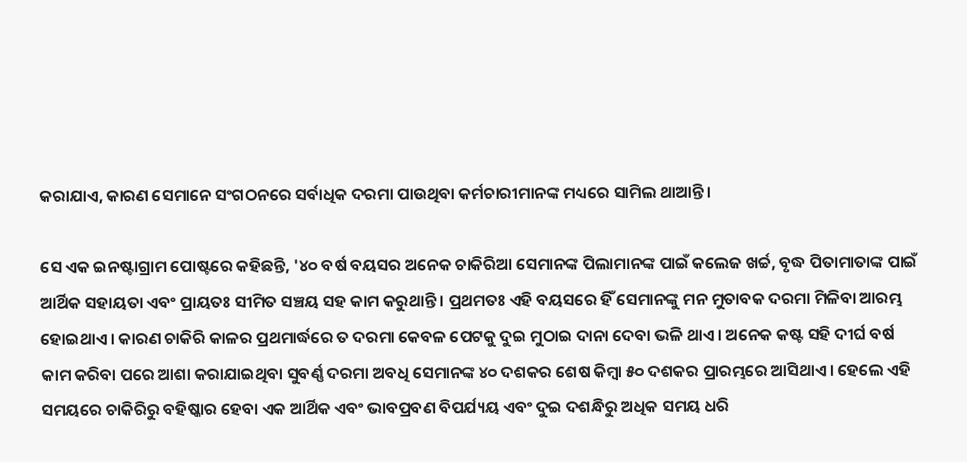କରାଯାଏ, କାରଣ ସେମାନେ ସଂଗଠନରେ ସର୍ବାଧିକ ଦରମା ପାଉଥିବା କର୍ମଚାରୀମାନଙ୍କ ମଧ୍ୟରେ ସାମିଲ ଥାଆନ୍ତି ।

ସେ ଏକ ଇନଷ୍ଟାଗ୍ରାମ ପୋଷ୍ଟରେ କହିଛନ୍ତି, '୪୦ ବର୍ଷ ବୟସର ଅନେକ ଚାକିରିଆ ସେମାନଙ୍କ ପିଲାମାନଙ୍କ ପାଇଁ କଲେଜ ଖର୍ଚ୍ଚ, ବୃଦ୍ଧ ପିତାମାତାଙ୍କ ପାଇଁ ଆର୍ଥିକ ସହାୟତା ଏବଂ ପ୍ରାୟତଃ ସୀମିତ ସଞ୍ଚୟ ସହ କାମ କରୁଥାନ୍ତି । ପ୍ରଥମତଃ ଏହି ବୟସରେ ହିଁ ସେମାନଙ୍କୁ ମନ ମୁତାବକ ଦରମା ମିଳିବା ଆରମ୍ଭ ହୋଇଥାଏ । କାରଣ ଚାକିରି କାଳର ପ୍ରଥମାର୍ଦ୍ଧରେ ତ ଦରମା କେବଳ ପେଟକୁ ଦୁଇ ମୁଠାଇ ଦାନା ଦେବା ଭଳି ଥାଏ । ଅନେକ କଷ୍ଟ ସହି ଦୀର୍ଘ ବର୍ଷ କାମ କରିବା ପରେ ଆଶା କରାଯାଇଥିବା ସୁବର୍ଣ୍ଣ ଦରମା ଅବଧି ସେମାନଙ୍କ ୪୦ ଦଶକର ଶେଷ କିମ୍ବା ୫୦ ଦଶକର ପ୍ରାରମ୍ଭରେ ଆସିଥାଏ। ହେଲେ ଏହି ସମୟରେ ଚାକିରିରୁ ବହିଷ୍କାର ହେବା ଏକ ଆର୍ଥିକ ଏବଂ ଭାବପ୍ରବଣ ବିପର୍ଯ୍ୟୟ ଏବଂ ଦୁଇ ଦଶନ୍ଧିରୁ ଅଧିକ ସମୟ ଧରି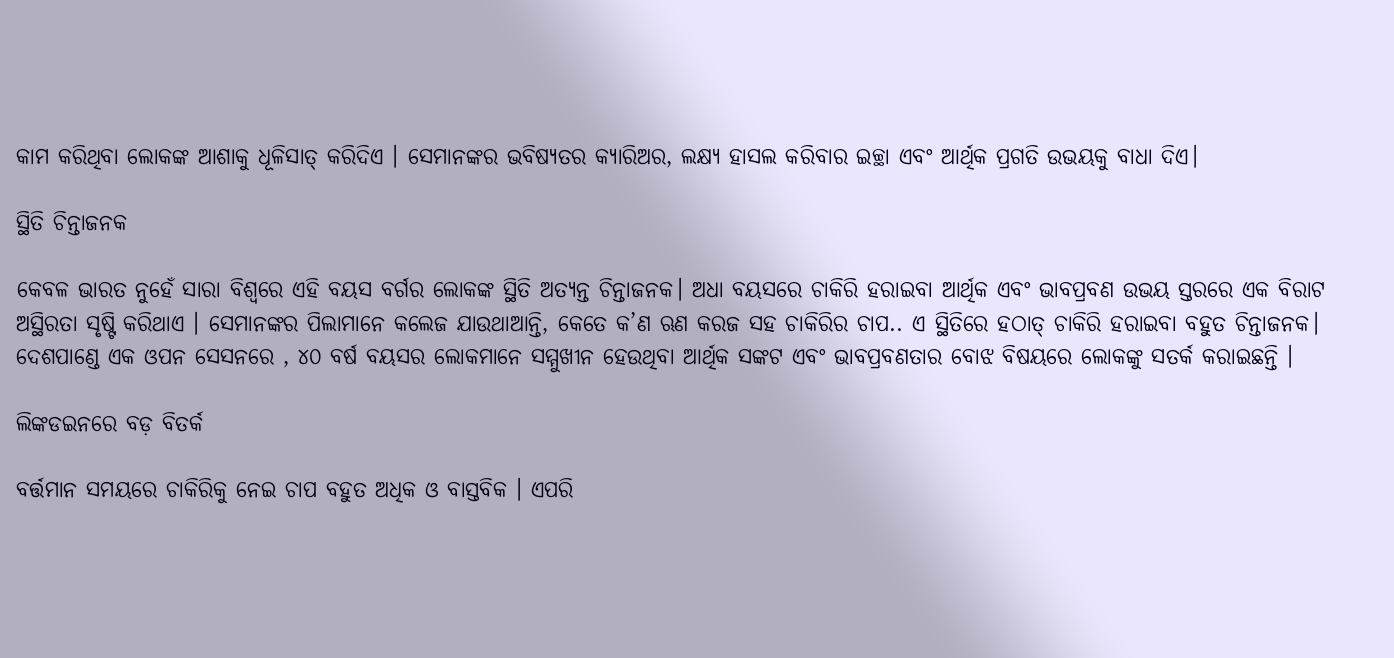କାମ କରିଥିବା ଲୋକଙ୍କ ଆଶାକୁ ଧୂଳିସାତ୍ କରିଦିଏ । ସେମାନଙ୍କର ଭବିଷ୍ୟତର କ୍ୟାରିଅର, ଲକ୍ଷ୍ୟ ହାସଲ କରିବାର ଇଚ୍ଛା ଏବଂ ଆର୍ଥିକ ପ୍ରଗତି ଉଭୟକୁ ବାଧା ଦିଏ।

ସ୍ଥିତି ଚିନ୍ତାଜନକ

କେବଳ ଭାରତ ନୁହେଁ ସାରା ବିଶ୍ୱରେ ଏହି ବୟସ ବର୍ଗର ଲୋକଙ୍କ ସ୍ଥିତି ଅତ୍ୟନ୍ତ ଚିନ୍ତାଜନକ। ଅଧା ବୟସରେ ଚାକିରି ହରାଇବା ଆର୍ଥିକ ଏବଂ ଭାବପ୍ରବଣ ଉଭୟ ସ୍ତରରେ ଏକ ବିରାଟ ଅସ୍ଥିରତା ସୃଷ୍ଟି କରିଥାଏ । ସେମାନଙ୍କର ପିଲାମାନେ କଲେଜ ଯାଉଥାଆନ୍ତି, କେତେ କ’ଣ ଋଣ କରଜ ସହ ଚାକିରିର ଚାପ.. ଏ ସ୍ଥିତିରେ ହଠାତ୍ ଚାକିରି ହରାଇବା ବହୁତ ଚିନ୍ତାଜନକ। ଦେଶପାଣ୍ଡେ ଏକ ଓପନ ସେସନରେ , ୪୦ ବର୍ଷ ବୟସର ଲୋକମାନେ ସମ୍ମୁଖୀନ ହେଉଥିବା ଆର୍ଥିକ ସଙ୍କଟ ଏବଂ ଭାବପ୍ରବଣତାର ବୋଝ ବିଷୟରେ ଲୋକଙ୍କୁ ସତର୍କ କରାଇଛନ୍ତି ।

ଲିଙ୍କଡଇନରେ ବଡ଼ ବିତର୍କ

ବର୍ତ୍ତମାନ ସମୟରେ ଚାକିରିକୁ ନେଇ ଚାପ ବହୁତ ଅଧିକ ଓ ବାସ୍ତବିକ । ଏପରି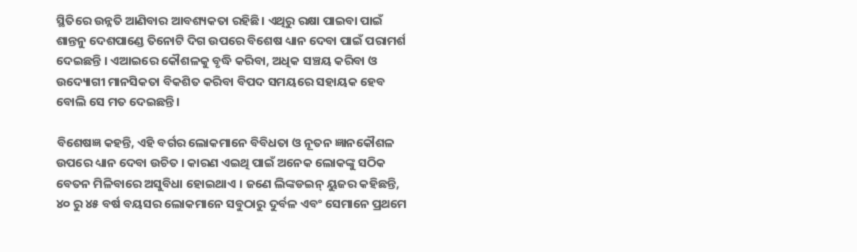ସ୍ଥିତିରେ ଉନ୍ନତି ଆଣିବାର ଆବଶ୍ୟକତା ରହିଛି। ଏଥିରୁ ରକ୍ଷା ପାଇବା ପାଇଁ ଶାନ୍ତନୁ ଦେଶପାଣ୍ଡେ ତିନୋଟି ଦିଗ ଉପରେ ବିଶେଷ ଧ୍ୟାନ ଦେବା ପାଇଁ ପରାମର୍ଶ ଦେଇଛନ୍ତି । ଏଆଇରେ କୌଶଳକୁ ବୃଦ୍ଧି କରିବା, ଅଧିକ ସଞ୍ଚୟ କରିବା ଓ ଉଦ୍ୟୋଗୀ ମାନସିକତା ବିକଶିତ କରିବା ବିପଦ ସମୟରେ ସହାୟକ ହେବ ବୋଲି ସେ ମତ ଦେଇଛନ୍ତି ।

ବିଶେଷଜ୍ଞ କହନ୍ତି, ଏହି ବର୍ଗର ଲୋକମାନେ ବିବିଧତା ଓ ନୂତନ ଜ୍ଞାନକୌଶଳ ଉପରେ ଧ୍ୟାନ ଦେବା ଉଚିତ । କାରଣ ଏଇଥି ପାଇଁ ଅନେକ ଲୋକଙ୍କୁ ସଠିକ ବେତନ ମିଳିବାରେ ଅସୁବିଧା ହୋଇଥାଏ । ଜଣେ ଲିଙ୍କଡଇନ୍ ୟୁଜର କହିଛନ୍ତି, ୪୦ ରୁ ୪୫ ବର୍ଷ ବୟସର ଲୋକମାନେ ସବୁଠାରୁ ଦୁର୍ବଳ ଏବଂ ସେମାନେ ପ୍ରଥମେ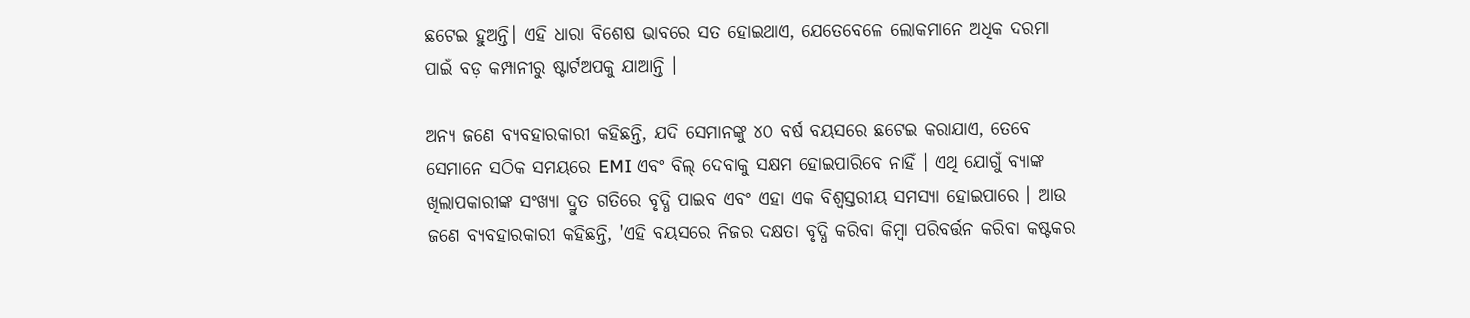ଛଟେଇ ହୁଅନ୍ତି। ଏହି ଧାରା ବିଶେଷ ଭାବରେ ସତ ହୋଇଥାଏ, ଯେତେବେଳେ ଲୋକମାନେ ଅଧିକ ଦରମା ପାଇଁ ବଡ଼ କମ୍ପାନୀରୁ ଷ୍ଟାର୍ଟଅପକୁ ଯାଆନ୍ତି ।

ଅନ୍ୟ ଜଣେ ବ୍ୟବହାରକାରୀ କହିଛନ୍ତି, ଯଦି ସେମାନଙ୍କୁ ୪୦ ବର୍ଷ ବୟସରେ ଛଟେଇ କରାଯାଏ, ତେବେ ସେମାନେ ସଠିକ ସମୟରେ EMI ଏବଂ ବିଲ୍ ଦେବାକୁ ସକ୍ଷମ ହୋଇପାରିବେ ନାହିଁ । ଏଥି ଯୋଗୁଁ ବ୍ୟାଙ୍କ ଖିଲାପକାରୀଙ୍କ ସଂଖ୍ୟା ଦ୍ରୁତ ଗତିରେ ବୃଦ୍ଧି ପାଇବ ଏବଂ ଏହା ଏକ ବିଶ୍ୱସ୍ତରୀୟ ସମସ୍ୟା ହୋଇପାରେ । ଆଉ ଜଣେ ବ୍ୟବହାରକାରୀ କହିଛନ୍ତି, 'ଏହି ବୟସରେ ନିଜର ଦକ୍ଷତା ବୃଦ୍ଧି କରିବା କିମ୍ବା ପରିବର୍ତ୍ତନ କରିବା କଷ୍ଟକର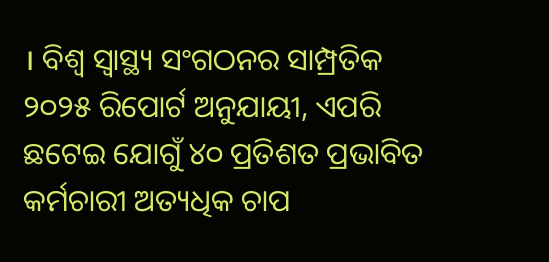। ବିଶ୍ୱ ସ୍ୱାସ୍ଥ୍ୟ ସଂଗଠନର ସାମ୍ପ୍ରତିକ ୨୦୨୫ ରିପୋର୍ଟ ଅନୁଯାୟୀ, ଏପରି ଛଟେଇ ଯୋଗୁଁ ୪୦ ପ୍ରତିଶତ ପ୍ରଭାବିତ କର୍ମଚାରୀ ଅତ୍ୟଧିକ ଚାପ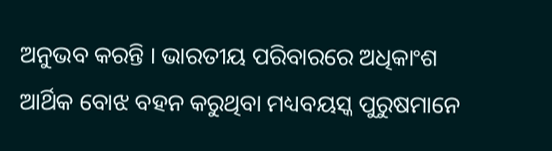ଅନୁଭବ କରନ୍ତି । ଭାରତୀୟ ପରିବାରରେ ଅଧିକାଂଶ ଆର୍ଥିକ ବୋଝ ବହନ କରୁଥିବା ମଧ୍ୟବୟସ୍କ ପୁରୁଷମାନେ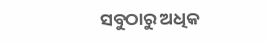ସବୁଠାରୁ ଅଧିକ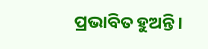ପ୍ରଭାବିତ ହୁଅନ୍ତି ।